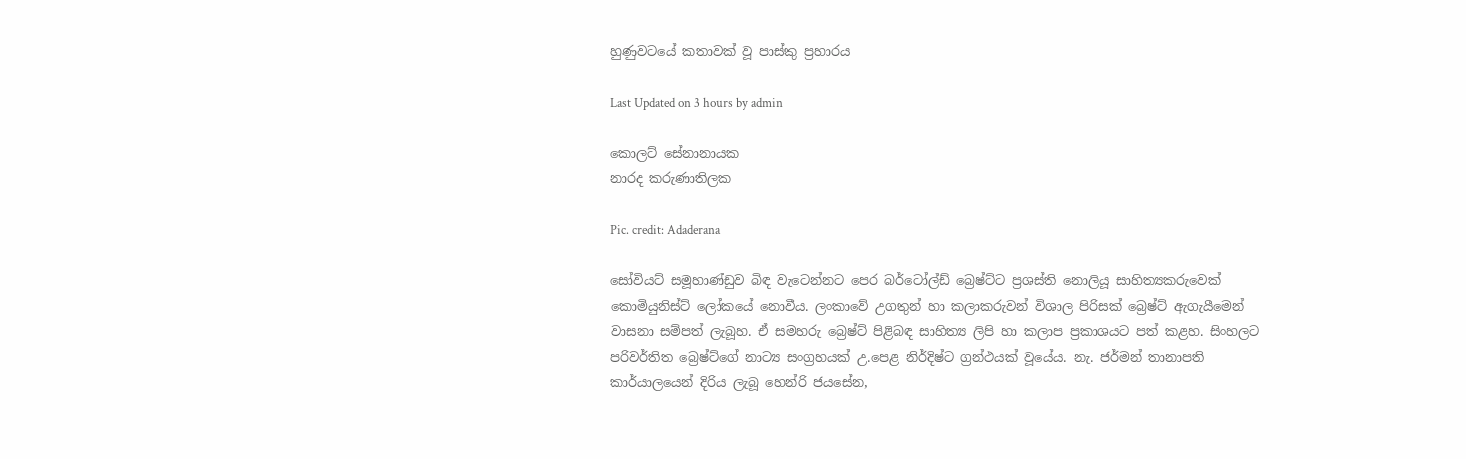හුණුවටයේ කතාවක් වූ පාස්කු ප්‍රහාරය

Last Updated on 3 hours by admin

කොලට් සේනානායක
නාරද කරුණාතිලක

Pic. credit: Adaderana

සෝවියට් සමූහාණ්ඩුව බිඳ වැටෙන්නට පෙර බර්ටෝල්ඩ් බ්‍රෙෂ්ට්ට ප්‍රශස්ති නොලියූ සාහිත්‍යකරුවෙක් කොමියුනිස්ට් ලෝකයේ නොවීය. ලංකාවේ උගතුන් හා කලාකරුවන් විශාල පිරිසක් බ්‍රෙෂ්ට් ඇගැයීමෙන් වාසනා සම්පත් ලැබූහ. ඒ සමහරු බ්‍රෙෂ්ට් පිළිබඳ සාහිත්‍ය ලිපි හා කලාප ප්‍රකාශයට පත් කළහ. සිංහලට පරිවර්තිත බ්‍රෙෂ්ට්ගේ නාට්‍ය සංග්‍රහයක් උ.පෙළ නිර්දිෂ්ට ග්‍රන්ථයක් වූයේය. නැ. ජර්මන් තානාපති කාර්යාලයෙන් දිරිය ලැබූ හෙන්රි ජයසේන,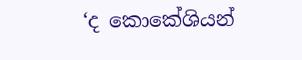‘ද කොකේශියන්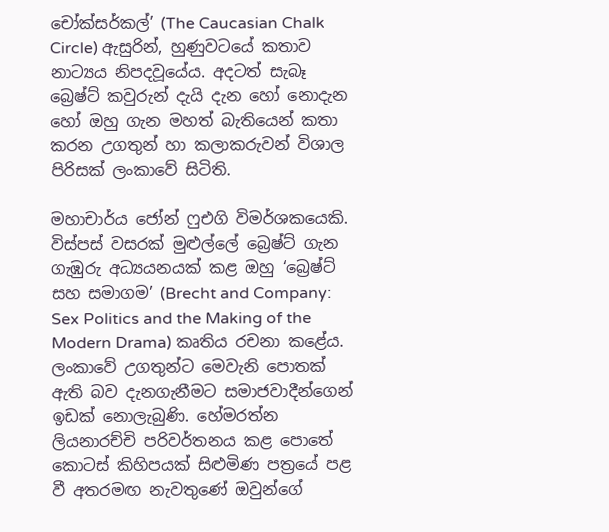චෝක්සර්කල්’ (The Caucasian Chalk Circle) ඇසුරින්, හුණුවටයේ කතාව නාට්‍යය නිපදවූයේය. අදටත් සැබෑ බ්‍රෙෂ්ට් කවුරුන් දැයි දැන හෝ නොදැන හෝ ඔහු ගැන මහත් බැතියෙන් කතා කරන උගතුන් හා කලාකරුවන් විශාල පිරිසක් ලංකාවේ සිටිති.

මහාචාර්ය ජෝන් ෆුඑගි විමර්ශකයෙකි. විස්පස් වසරක් මුළුල්ලේ බ්‍රෙෂ්ට් ගැන ගැඹුරු අධ්‍යයනයක් කළ ඔහු ‘බ්‍රෙෂ්ට් සහ සමාගම’ (Brecht and Company: Sex Politics and the Making of the Modern Drama) කෘතිය රචනා කළේය. ලංකාවේ උගතුන්ට මෙවැනි පොතක් ඇති බව දැනගැනීමට සමාජවාදීන්ගෙන් ඉඩක් නොලැබුණි. හේමරත්න ලියනාරච්චි පරිවර්තනය කළ පොතේ කොටස් කිහිපයක් සිළුමිණ පත්‍රයේ පළ වී අතරමඟ නැවතුණේ ඔවුන්ගේ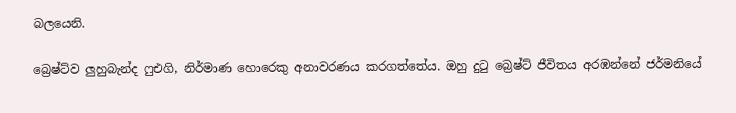බලයෙනි.

බ්‍රෙෂ්ට්ව ලුහුබැන්ද ෆුඑගි, නිර්මාණ හොරෙකු අනාවරණය කරගත්තේය. ඔහු දුටු බ්‍රෙෂ්ට් ජීවිතය අරඹන්නේ ජර්මනියේ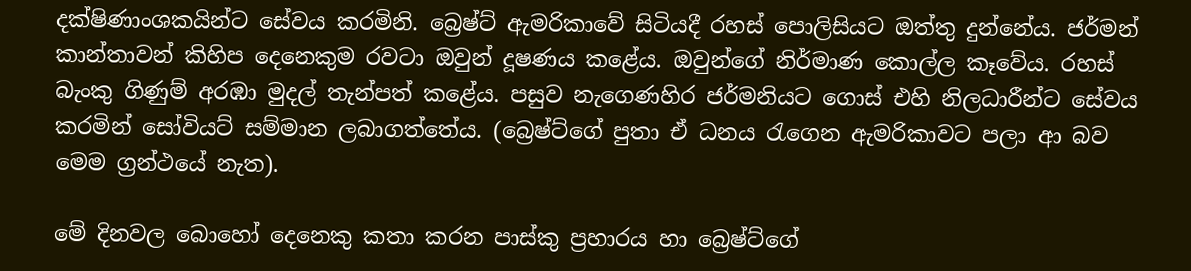දක්ෂිණාංශකයින්ට සේවය කරමිනි. බ්‍රෙෂ්ට් ඇමරිකාවේ සිටියදී රහස් පොලිසියට ඔත්තු දුන්නේය. ජර්මන් කාන්තාවන් කිහිප දෙනෙකුම රවටා ඔවුන් දූෂණය කළේය. ඔවුන්ගේ නිර්මාණ කොල්ල කෑවේය. රහස් බැංකු ගිණුම් අරඹා මුදල් තැන්පත් කළේය. පසුව නැගෙණහිර ජර්මනියට ගොස් එහි නිලධාරීන්ට සේවය කරමින් සෝවියට් සම්මාන ලබාගත්තේය. (බ්‍රෙෂ්ට්ගේ පුතා ඒ ධනය රැගෙන ඇමරිකාවට පලා ආ බව මෙම ග්‍රන්ථයේ නැත).

මේ දිනවල බොහෝ දෙනෙකු කතා කරන පාස්කු ප්‍රහාරය හා බ්‍රෙෂ්ට්ගේ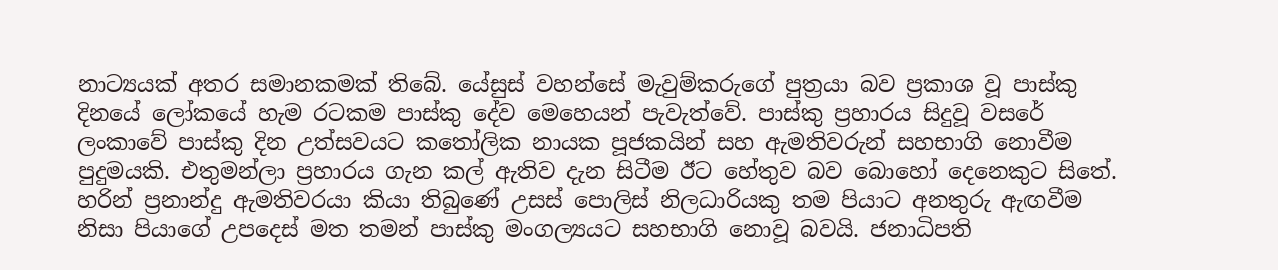නාට්‍යයක් අතර සමානකමක් තිබේ. යේසුස් වහන්සේ මැවුම්කරුගේ පුත්‍රයා බව ප්‍රකාශ වූ පාස්කු දිනයේ ලෝකයේ හැම රටකම පාස්කු දේව මෙහෙයන් පැවැත්වේ. පාස්කු ප්‍රහාරය සිදුවූ වසරේ ලංකාවේ පාස්කු දින උත්සවයට කතෝලික නායක පූජකයින් සහ ඇමතිවරුන් සහභාගි නොවීම පුදුමයකි. එතුමන්ලා ප්‍රහාරය ගැන කල් ඇතිව දැන සිටීම ඊට හේතුව බව බොහෝ දෙනෙකුට සිතේ. හරින් ප්‍රනාන්දු ඇමතිවරයා කියා තිබුණේ උසස් පොලිස් නිලධාරියකු තම පියාට අනතුරු ඇඟවීම නිසා පියාගේ උපදෙස් මත තමන් පාස්කු මංගල්‍යයට සහභාගි නොවූ බවයි. ජනාධිපති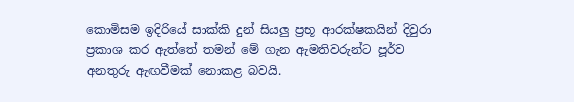කොමිසම ඉදිරියේ සාක්කි දුන් සියලු ප්‍රභූ ආරක්ෂකයින් දිවුරා ප්‍රකාශ කර ඇත්තේ තමන් මේ ගැන ඇමතිවරුන්ට පූර්ව අනතුරු ඇඟවීමක් නොකළ බවයි.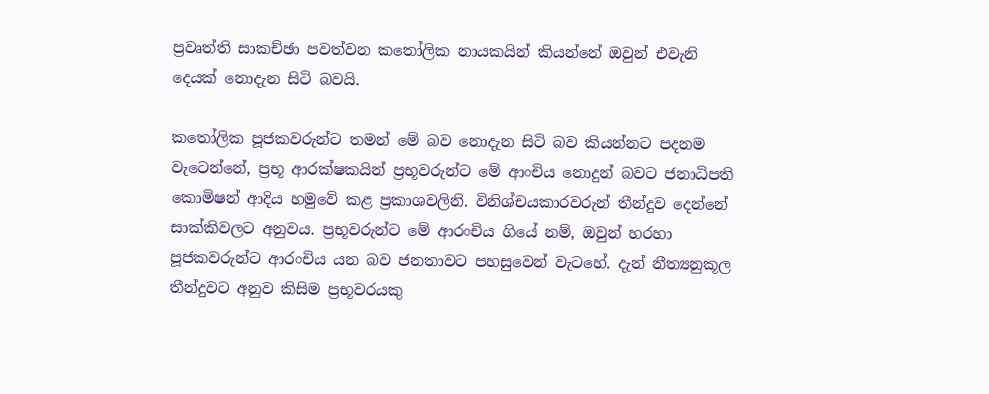ප්‍රවෘත්ති සාකච්ඡා පවත්වන කතෝලික නායකයින් කියන්නේ ඔවුන් එවැනි දෙයක් නොදැන සිටි බවයි.

කතෝලික පූජකවරුන්ට තමන් මේ බව නොදැන සිටි බව කියන්නට පදනම වැටෙන්නේ, ප්‍රභූ ආරක්ෂකයින් ප්‍රභූවරුන්ට මේ ආංචිය නොදුන් බවට ජනාධිපති කොමිෂන් ආදිය හමුවේ කළ ප්‍රකාශවලිනි. විනිශ්චයකාරවරුන් තීන්දුව දෙන්නේ සාක්කිවලට අනුවය. ප්‍රභූවරුන්ට මේ ආරංචිය ගියේ නම්, ඔවුන් හරහා පූජකවරුන්ට ආරංචිය යන බව ජනතාවට පහසුවෙන් වැටහේ. දැන් නීත්‍යනුකූල තීන්දුවට අනුව කිසිම ප්‍රභූවරයකු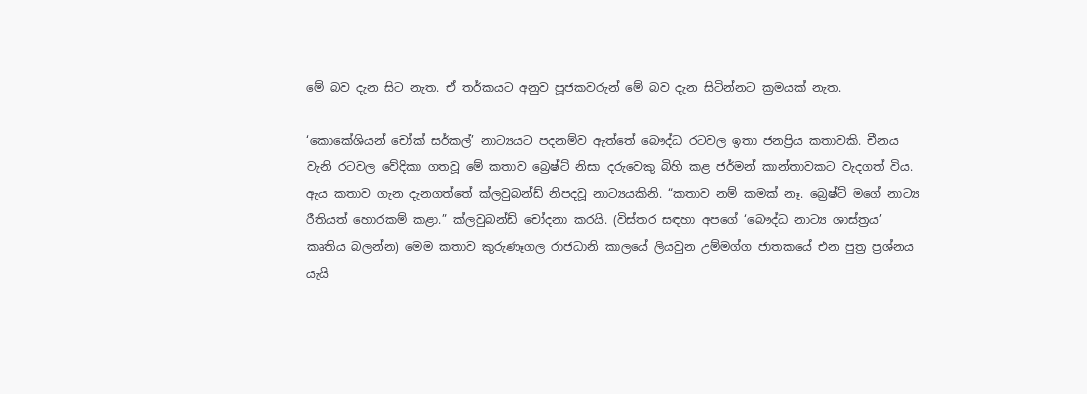මේ බව දැන සිට නැත. ඒ තර්කයට අනුව පූජකවරුන් මේ බව දැන සිටින්නට ක්‍රමයක් නැත.

‘කොකේශියන් චෝක් සර්කල්’ නාට්‍යයට පදනම්ව ඇත්තේ බෞද්ධ රටවල ඉතා ජනප්‍රිය කතාවකි. චීනය වැනි රටවල වේදිකා ගතවූ මේ කතාව බ්‍රෙෂ්ට් නිසා දරුවෙකු බිහි කළ ජර්මන් කාන්තාවකට වැදගත් විය. ඇය කතාව ගැන දැනගත්තේ ක්ලවුබන්ඩ් නිපදවූ නාට්‍යයකිනි. “කතාව නම් කමක් නෑ. බ්‍රෙෂ්ට් මගේ නාට්‍ය රීතියත් හොරකම් කළා.” ක්ලවුබන්ඩ් චෝදනා කරයි. (විස්තර සඳහා අපගේ ‘බෞද්ධ නාට්‍ය ශාස්ත්‍රය’ කෘතිය බලන්න) මෙම කතාව කුරුණෑගල රාජධානි කාලයේ ලියවුන උම්මග්ග ජාතකයේ එන පුත්‍ර ප්‍රශ්නය යැයි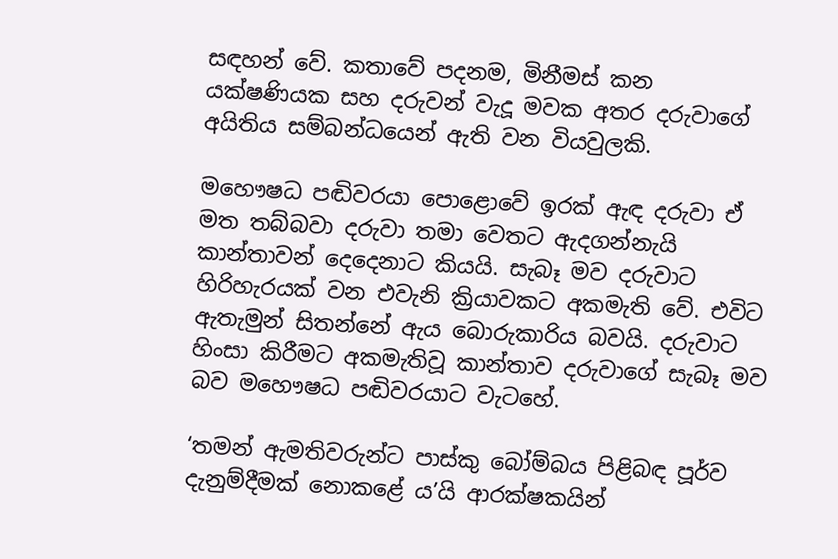සඳහන් වේ. කතාවේ පදනම, මිනීමස් කන යක්ෂණියක සහ දරුවන් වැදූ මවක අතර දරුවාගේ අයිතිය සම්බන්ධයෙන් ඇති වන වියවුලකි.

මහෞෂධ පඬිවරයා පොළොවේ ඉරක් ඇඳ දරුවා ඒ මත තබ්බවා දරුවා තමා වෙතට ඇදගන්නැයි කාන්තාවන් දෙදෙනාට කියයි. සැබෑ මව දරුවාට හිරිහැරයක් වන එවැනි ක්‍රියාවකට අකමැති වේ. එවිට ඇතැමුන් සිතන්නේ ඇය බොරුකාරිය බවයි. දරුවාට හිංසා කිරීමට අකමැතිවූ කාන්තාව දරුවාගේ සැබෑ මව බව මහෞෂධ පඬිවරයාට වැටහේ.

‘තමන් ඇමතිවරුන්ට පාස්කු බෝම්බය පිළිබඳ පූර්ව දැනුම්දීමක් නොකළේ ය’යි ආරක්ෂකයින්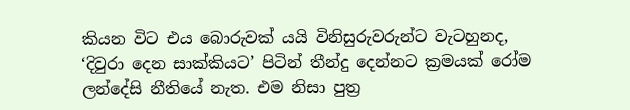කියන විට එය බොරුවක් යයි විනිසුරුවරුන්ට වැටහුනද, ‘දිවුරා දෙන සාක්කියට’ පිටින් තීන්දු දෙන්නට ක්‍රමයක් රෝම ලන්දේසි නීතියේ නැත. එම නිසා පුත්‍ර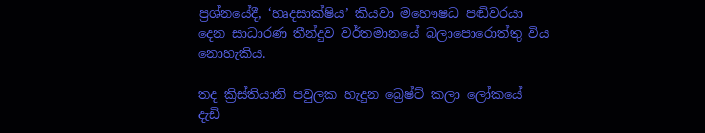ප්‍රශ්නයේදී, ‘හෘදසාක්ෂිය’ කියවා මහෞෂධ පඬිවරයා දෙන සාධාරණ තීන්දුව වර්තමානයේ බලාපොරොත්තු විය නොහැකිය.

තද ක්‍රිස්තියානි පවුලක හැදුන බ්‍රෙෂ්ට් කලා ලෝකයේ දැඩි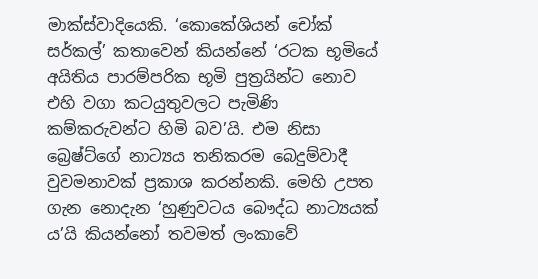මාක්ස්වාදියෙකි. ‘කොකේශියන් චෝක් සර්කල්’ කතාවෙන් කියන්නේ ‘රටක භූමියේ අයිතිය පාරම්පරික භූමි පුත්‍රයින්ට නොව එහි වගා කටයුතුවලට පැමිණි කම්කරුවන්ට හිමි බව’යි. එම නිසා බ්‍රෙෂ්ට්ගේ නාට්‍යය තනිකරම බෙදුම්වාදී වුවමනාවක් ප්‍රකාශ කරන්නකි. මෙහි උපත ගැන නොදැන ‘හුණුවටය බෞද්ධ නාට්‍යයක් ය’යි කියන්නෝ තවමත් ලංකාවේ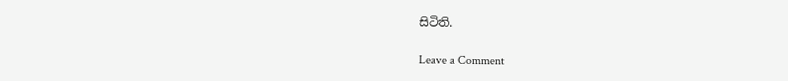සිටිති.

Leave a Comment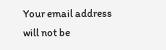Your email address will not be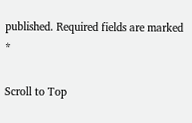published. Required fields are marked *

Scroll to Top